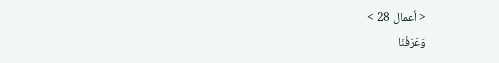< أعمال 28 >
وَعَرَفْنَا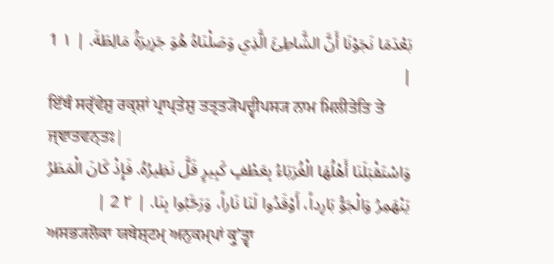بَعْدَمَا نَجَوْنَا أَنَّ الشَّاطِئَ الَّذِي وَصَلْنَاهُ هُوَ جَزِيرَةُ مَالِطَةَ. | ١ 1 |
ਇੱਥੰ ਸਰ੍ੱਵੇਸ਼ੁ ਰਕ੍ਸ਼ਾਂ ਪ੍ਰਾਪ੍ਤੇਸ਼ੁ ਤਤ੍ਰਤ੍ਯੋਪਦ੍ਵੀਪਸ੍ਯ ਨਾਮ ਮਿਲੀਤੇਤਿ ਤੇ ਜ੍ਞਾਤਵਨ੍ਤਃ|
وَاسْتَقْبَلَنَا أَهْلُهَا الْغُرَبَاءُ بِعَطْفٍ كَبِيرٍ قَلَّ نَظِيرُهُ. فَإِذْ كَانَ الْمَطَرُ يَنْهَمِرُ وَالْجَوُّ بَارِداً، أَوْقَدُوا لَنَا نَاراً، وَرَحَّبُوا بِنَا. | ٢ 2 |
ਅਸਭ੍ਯਲੋਕਾ ਯਥੇਸ਼੍ਟਮ੍ ਅਨੁਕਮ੍ਪਾਂ ਕ੍ਰੁʼਤ੍ਵਾ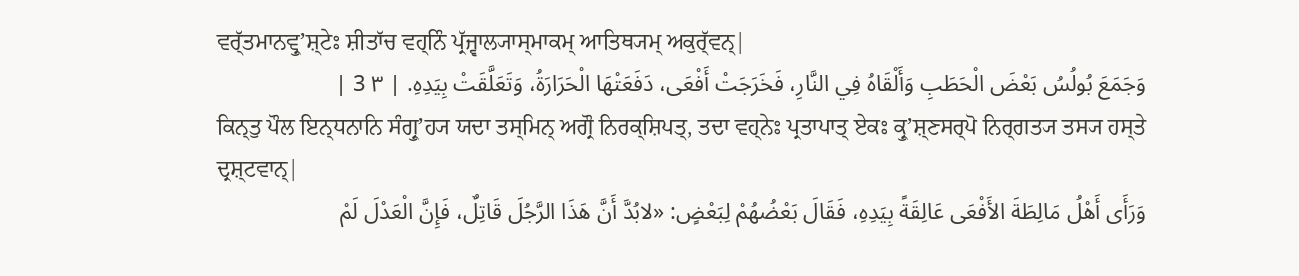ਵਰ੍ੱਤਮਾਨਵ੍ਰੁʼਸ਼੍ਟੇਃ ਸ਼ੀਤਾੱਚ ਵਹ੍ਨਿੰ ਪ੍ਰੱਜ੍ਵਾਲ੍ਯਾਸ੍ਮਾਕਮ੍ ਆਤਿਥ੍ਯਮ੍ ਅਕੁਰ੍ੱਵਨ੍|
وَجَمَعَ بُولُسُ بَعْضَ الْحَطَبِ وَأَلْقَاهُ فِي النَّارِ، فَخَرَجَتْ أَفْعَى، دَفَعَتْهَا الْحَرَارَةُ، وَتَعَلَّقَتْ بِيَدِهِ. | ٣ 3 |
ਕਿਨ੍ਤੁ ਪੌਲ ਇਨ੍ਧਨਾਨਿ ਸੰਗ੍ਰੁʼਹ੍ਯ ਯਦਾ ਤਸ੍ਮਿਨ੍ ਅਗ੍ਰੌ ਨਿਰਕ੍ਸ਼ਿਪਤ੍, ਤਦਾ ਵਹ੍ਨੇਃ ਪ੍ਰਤਾਪਾਤ੍ ਏਕਃ ਕ੍ਰੁʼਸ਼੍ਣਸਰ੍ਪੋ ਨਿਰ੍ਗਤ੍ਯ ਤਸ੍ਯ ਹਸ੍ਤੇ ਦ੍ਰਸ਼੍ਟਵਾਨ੍|
وَرَأَى أَهْلُ مَالِطَةَ الأَفْعَى عَالِقَةً بِيَدِهِ، فَقَالَ بَعْضُهُمْ لِبَعْضٍ: «لابُدَّ أَنَّ هَذَا الرَّجُلَ قَاتِلٌ، فَإِنَّ الْعَدْلَ لَمْ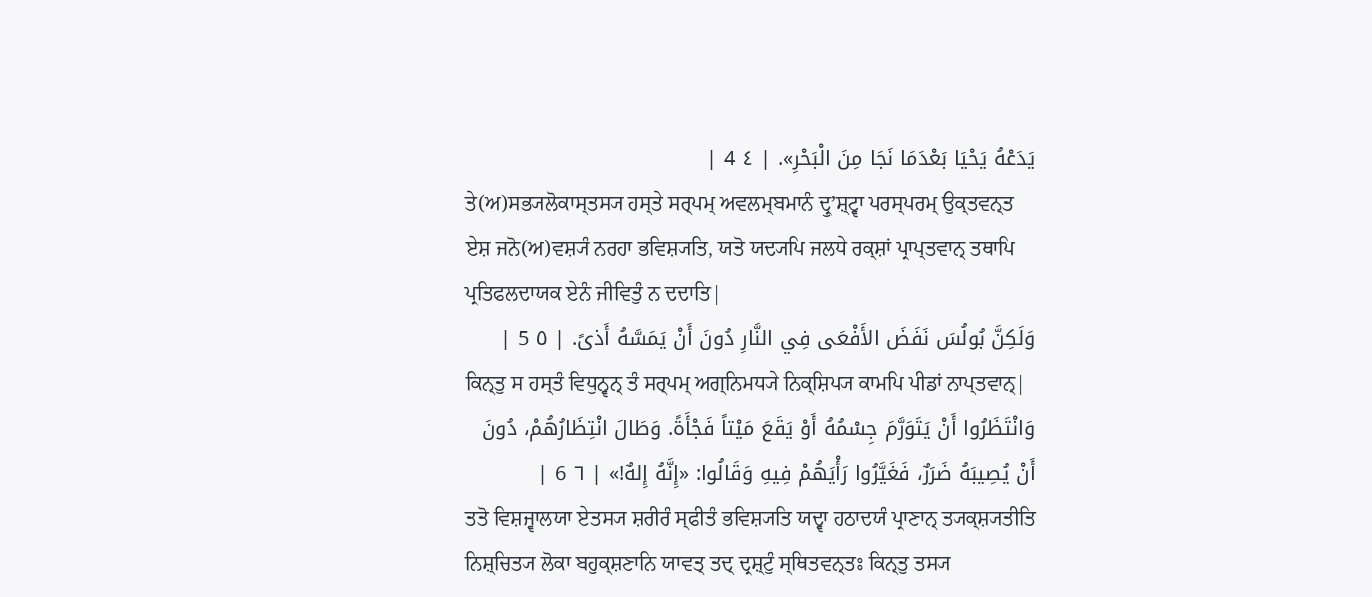يَدَعْهُ يَحْيَا بَعْدَمَا نَجَا مِنَ الْبَحْرِ». | ٤ 4 |
ਤੇ(ਅ)ਸਭ੍ਯਲੋਕਾਸ੍ਤਸ੍ਯ ਹਸ੍ਤੇ ਸਰ੍ਪਮ੍ ਅਵਲਮ੍ਬਮਾਨੰ ਦ੍ਰੁʼਸ਼੍ਟ੍ਵਾ ਪਰਸ੍ਪਰਮ੍ ਉਕ੍ਤਵਨ੍ਤ ਏਸ਼ ਜਨੋ(ਅ)ਵਸ਼੍ਯੰ ਨਰਹਾ ਭਵਿਸ਼੍ਯਤਿ, ਯਤੋ ਯਦ੍ਯਪਿ ਜਲਧੇ ਰਕ੍ਸ਼ਾਂ ਪ੍ਰਾਪ੍ਤਵਾਨ੍ ਤਥਾਪਿ ਪ੍ਰਤਿਫਲਦਾਯਕ ਏਨੰ ਜੀਵਿਤੁੰ ਨ ਦਦਾਤਿ|
وَلَكِنَّ بُولُسَ نَفَضَ الأَفْعَى فِي النَّارِ دُونَ أَنْ يَمَسَّهُ أَذىً. | ٥ 5 |
ਕਿਨ੍ਤੁ ਸ ਹਸ੍ਤੰ ਵਿਧੁਨ੍ਵਨ੍ ਤੰ ਸਰ੍ਪਮ੍ ਅਗ੍ਨਿਮਧ੍ਯੇ ਨਿਕ੍ਸ਼ਿਪ੍ਯ ਕਾਮਪਿ ਪੀਡਾਂ ਨਾਪ੍ਤਵਾਨ੍|
وَانْتَظَرُوا أَنْ يَتَوَرَّمَ جِسْمُهُ أَوْ يَقَعَ مَيْتاً فَجْأَةً. وَطَالَ انْتِظَارُهُمْ، دُونَ أَنْ يُصِيبَهُ ضَرَرٌ، فَغَيَّرُوا رَأْيَهُمْ فِيهِ وَقَالُوا: «إِنَّهُ إِلهٌ!» | ٦ 6 |
ਤਤੋ ਵਿਸ਼ਜ੍ਵਾਲਯਾ ਏਤਸ੍ਯ ਸ਼ਰੀਰੰ ਸ੍ਫੀਤੰ ਭਵਿਸ਼੍ਯਤਿ ਯਦ੍ਵਾ ਹਠਾਦਯੰ ਪ੍ਰਾਣਾਨ੍ ਤ੍ਯਕ੍ਸ਼੍ਯਤੀਤਿ ਨਿਸ਼੍ਚਿਤ੍ਯ ਲੋਕਾ ਬਹੁਕ੍ਸ਼ਣਾਨਿ ਯਾਵਤ੍ ਤਦ੍ ਦ੍ਰਸ਼੍ਟੁੰ ਸ੍ਥਿਤਵਨ੍ਤਃ ਕਿਨ੍ਤੁ ਤਸ੍ਯ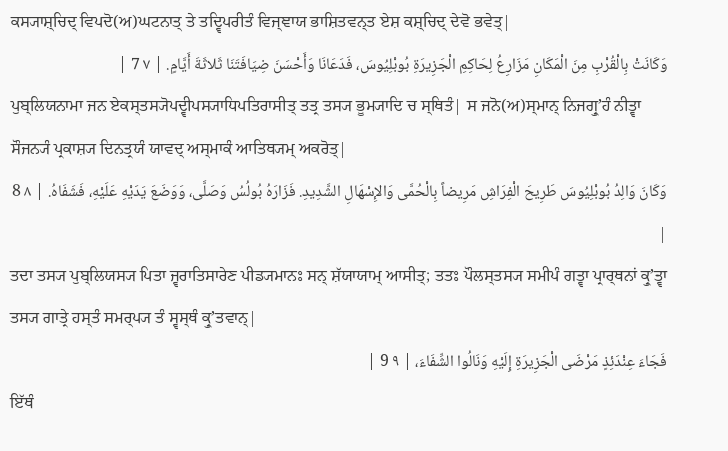ਕਸ੍ਯਾਸ਼੍ਚਿਦ੍ ਵਿਪਦੋ(ਅ)ਘਟਨਾਤ੍ ਤੇ ਤਦ੍ਵਿਪਰੀਤੰ ਵਿਜ੍ਞਾਯ ਭਾਸ਼ਿਤਵਨ੍ਤ ਏਸ਼ ਕਸ਼੍ਚਿਦ੍ ਦੇਵੋ ਭਵੇਤ੍|
وَكَانَتْ بِالْقُرْبِ مِنَ الْمَكَانِ مَزَارِعُ لِحَاكِمِ الْجَزِيرَةِ بُوبْلِيُوسَ، فَدَعَانَا وَأَحْسَنَ ضِيَافَتَنَا ثَلاثَةَ أَيَّامٍ. | ٧ 7 |
ਪੁਬ੍ਲਿਯਨਾਮਾ ਜਨ ਏਕਸ੍ਤਸ੍ਯੋਪਦ੍ਵੀਪਸ੍ਯਾਧਿਪਤਿਰਾਸੀਤ੍ ਤਤ੍ਰ ਤਸ੍ਯ ਭੂਮ੍ਯਾਦਿ ਚ ਸ੍ਥਿਤੰ| ਸ ਜਨੋ(ਅ)ਸ੍ਮਾਨ੍ ਨਿਜਗ੍ਰੁʼਹੰ ਨੀਤ੍ਵਾ ਸੌਜਨ੍ਯੰ ਪ੍ਰਕਾਸ਼੍ਯ ਦਿਨਤ੍ਰਯੰ ਯਾਵਦ੍ ਅਸ੍ਮਾਕੰ ਆਤਿਥ੍ਯਮ੍ ਅਕਰੋਤ੍|
وَكَانَ وَالِدُ بُوبْلِيُوسَ طَرِيحَ الْفِرَاشِ مَرِيضاً بِالْحُمَّى وَالإِسْهَالِ الشَّدِيدِ. فَزَارَهُ بُولُسُ وَصَلَّى، وَوَضَعَ يَدَيْهِ عَلَيْهِ، فَشَفَاهُ. | ٨ 8 |
ਤਦਾ ਤਸ੍ਯ ਪੁਬ੍ਲਿਯਸ੍ਯ ਪਿਤਾ ਜ੍ਵਰਾਤਿਸਾਰੇਣ ਪੀਡ੍ਯਮਾਨਃ ਸਨ੍ ਸ਼ੱਯਾਯਾਮ੍ ਆਸੀਤ੍; ਤਤਃ ਪੌਲਸ੍ਤਸ੍ਯ ਸਮੀਪੰ ਗਤ੍ਵਾ ਪ੍ਰਾਰ੍ਥਨਾਂ ਕ੍ਰੁʼਤ੍ਵਾ ਤਸ੍ਯ ਗਾਤ੍ਰੇ ਹਸ੍ਤੰ ਸਮਰ੍ਪ੍ਯ ਤੰ ਸ੍ਵਸ੍ਥੰ ਕ੍ਰੁʼਤਵਾਨ੍|
فَجَاءَ عِنْدَئِذٍ مَرْضَى الْجَزِيرَةِ إِلَيْهِ وَنَالُوا الشِّفَاءَ، | ٩ 9 |
ਇੱਥੰ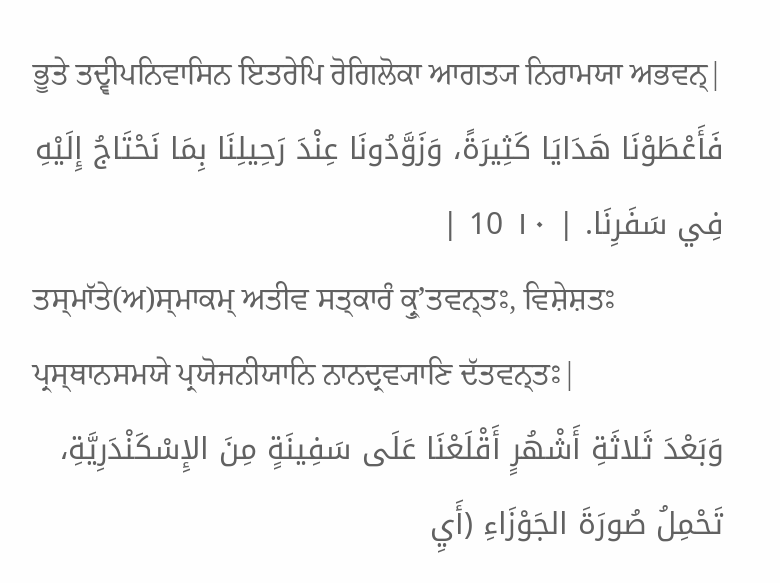ਭੂਤੇ ਤਦ੍ਵੀਪਨਿਵਾਸਿਨ ਇਤਰੇਪਿ ਰੋਗਿਲੋਕਾ ਆਗਤ੍ਯ ਨਿਰਾਮਯਾ ਅਭਵਨ੍|
فَأَعْطَوْنَا هَدَايَا كَثِيرَةً، وَزَوَّدُونَا عِنْدَ رَحِيلِنَا بِمَا نَحْتَاجُ إِلَيْهِ فِي سَفَرِنَا. | ١٠ 10 |
ਤਸ੍ਮਾੱਤੇ(ਅ)ਸ੍ਮਾਕਮ੍ ਅਤੀਵ ਸਤ੍ਕਾਰੰ ਕ੍ਰੁʼਤਵਨ੍ਤਃ, ਵਿਸ਼ੇਸ਼ਤਃ ਪ੍ਰਸ੍ਥਾਨਸਮਯੇ ਪ੍ਰਯੋਜਨੀਯਾਨਿ ਨਾਨਦ੍ਰਵ੍ਯਾਣਿ ਦੱਤਵਨ੍ਤਃ|
وَبَعْدَ ثَلاثَةِ أَشْهُرٍ أَقْلَعْنَا عَلَى سَفِينَةٍ مِنَ الإِسْكَنْدَرِيَّةِ، تَحْمِلُ صُورَةَ الجَوْزَاءِ (أَيِ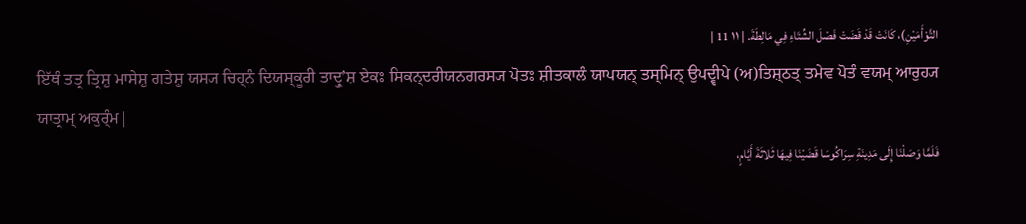التَّوْأَمَيْنِ)، كَانَتْ قَدْ قَضَتْ فَصْلَ الشِّتَاءِ فِي مَالِطَةَ. | ١١ 11 |
ਇੱਥੰ ਤਤ੍ਰ ਤ੍ਰਿਸ਼ੁ ਮਾਸੇਸ਼ੁ ਗਤੇਸ਼ੁ ਯਸ੍ਯ ਚਿਹ੍ਨੰ ਦਿਯਸ੍ਕੂਰੀ ਤਾਦ੍ਰੁʼਸ਼ ਏਕਃ ਸਿਕਨ੍ਦਰੀਯਨਗਰਸ੍ਯ ਪੋਤਃ ਸ਼ੀਤਕਾਲੰ ਯਾਪਯਨ੍ ਤਸ੍ਮਿਨ੍ ਉਪਦ੍ਵੀਪੇ (ਅ)ਤਿਸ਼੍ਠਤ੍ ਤਮੇਵ ਪੋਤੰ ਵਯਮ੍ ਆਰੁਹ੍ਯ ਯਾਤ੍ਰਾਮ੍ ਅਕੁਰ੍ੰਮ|
فَلَمَّا وَصَلْنَا إِلَى مَدِينَةِ سِرَاكُوسَا قَضَيْنَا فِيهَا ثَلاثَةَ أَيَّامٍ،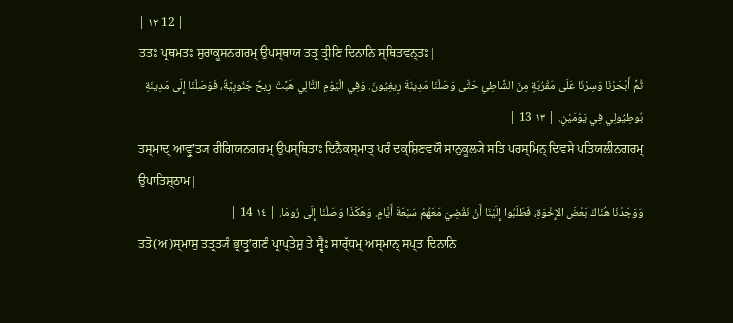| ١٢ 12 |
ਤਤਃ ਪ੍ਰਥਮਤਃ ਸੁਰਾਕੂਸਨਗਰਮ੍ ਉਪਸ੍ਥਾਯ ਤਤ੍ਰ ਤ੍ਰੀਣਿ ਦਿਨਾਨਿ ਸ੍ਥਿਤਵਨ੍ਤਃ|
ثُمَّ أَبْحَرْنَا وَسِرْنَا عَلَى مَقْرُبَةٍ مِنَ الشَّاطِئِ حَتَّى وَصَلْنَا مَدِينَةَ رِيغِيُونَ. وَفِي الْيَوْمِ التَّالِي هَبَّتْ رِيحٌ جَنُوبِيَّةٌ، فَوَصَلْنَا إِلَى مَدِينَةِ بُوطِيُولِي فِي يَوْمَيْنِ. | ١٣ 13 |
ਤਸ੍ਮਾਦ੍ ਆਵ੍ਰੁʼਤ੍ਯ ਰੀਗਿਯਨਗਰਮ੍ ਉਪਸ੍ਥਿਤਾਃ ਦਿਨੈਕਸ੍ਮਾਤ੍ ਪਰੰ ਦਕ੍ਸ਼ਿਣਵਯੌ ਸਾਨੁਕੂਲ੍ਯੇ ਸਤਿ ਪਰਸ੍ਮਿਨ੍ ਦਿਵਸੇ ਪਤਿਯਲੀਨਗਰਮ੍ ਉਪਾਤਿਸ਼੍ਠਾਮ|
وَوَجَدْنَا هُنَاكَ بَعْضَ الإِخْوَةِ، فَطَلَبُوا إِلَيْنَا أَنْ نَقْضِيَ مَعَهُمْ سَبْعَةَ أَيَّامٍ. وَهَكَذَا وَصَلْنَا إِلَى رُومَا. | ١٤ 14 |
ਤਤੋ(ਅ)ਸ੍ਮਾਸੁ ਤਤ੍ਰਤ੍ਯੰ ਭ੍ਰਾਤ੍ਰੁʼਗਣੰ ਪ੍ਰਾਪ੍ਤੇਸ਼ੁ ਤੇ ਸ੍ਵੈਃ ਸਾਰ੍ੱਧਮ੍ ਅਸ੍ਮਾਨ੍ ਸਪ੍ਤ ਦਿਨਾਨਿ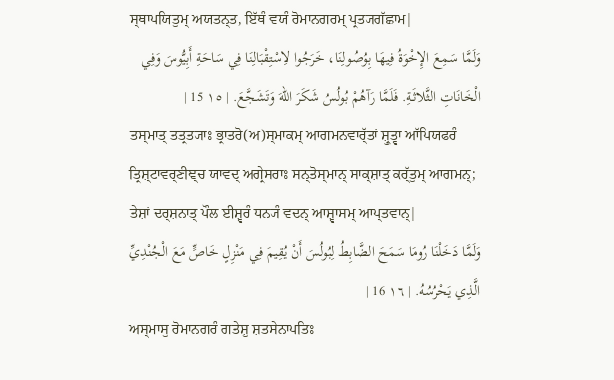ਸ੍ਥਾਪਯਿਤੁਮ੍ ਅਯਤਨ੍ਤ, ਇੱਥੰ ਵਯੰ ਰੋਮਾਨਗਰਮ੍ ਪ੍ਰਤ੍ਯਗੱਛਾਮ|
وَلَمَّا سَمِعَ الإِخْوَةُ فِيهَا بِوُصُولِنَا، خَرَجُوا لاِسْتِقْبَالِنَا فِي سَاحَةِ أَبِيُّوسَ وَفِي الْخَانَاتِ الثَّلاثَةِ. فَلَمَّا رَآهُمْ بُولُسُ شَكَرَ اللهَ وَتَشَجَّعَ. | ١٥ 15 |
ਤਸ੍ਮਾਤ੍ ਤਤ੍ਰਤ੍ਯਾਃ ਭ੍ਰਾਤਰੋ(ਅ)ਸ੍ਮਾਕਮ੍ ਆਗਮਨਵਾਰ੍ੱਤਾਂ ਸ਼੍ਰੁਤ੍ਵਾ ਆੱਪਿਯਫਰੰ ਤ੍ਰਿਸ਼੍ਟਾਵਰ੍ਣੀਞ੍ਚ ਯਾਵਦ੍ ਅਗ੍ਰੇਸਰਾਃ ਸਨ੍ਤੋਸ੍ਮਾਨ੍ ਸਾਕ੍ਸ਼ਾਤ੍ ਕਰ੍ੱਤੁਮ੍ ਆਗਮਨ੍; ਤੇਸ਼ਾਂ ਦਰ੍ਸ਼ਨਾਤ੍ ਪੌਲ ਈਸ਼੍ਵਰੰ ਧਨ੍ਯੰ ਵਦਨ੍ ਆਸ਼੍ਵਾਸਮ੍ ਆਪ੍ਤਵਾਨ੍|
وَلَمَّا دَخَلْنَا رُومَا سَمَحَ الضَّابِطُ لِبُولُسَ أَنْ يُقِيمَ فِي مَنْزِلٍ خَاصٍّ مَعَ الْجُنْدِيِّ الَّذِي يَحْرُسُهُ. | ١٦ 16 |
ਅਸ੍ਮਾਸੁ ਰੋਮਾਨਗਰੰ ਗਤੇਸ਼ੁ ਸ਼ਤਸੇਨਾਪਤਿਃ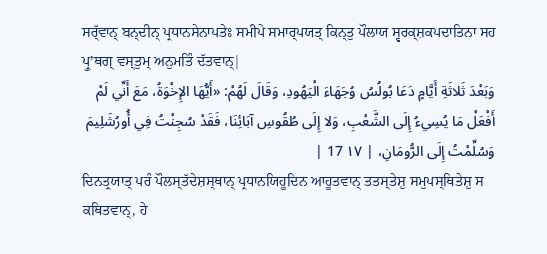ਸਰ੍ੱਵਾਨ੍ ਬਨ੍ਦੀਨ੍ ਪ੍ਰਧਾਨਸੇਨਾਪਤੇਃ ਸਮੀਪੇ ਸਮਾਰ੍ਪਯਤ੍ ਕਿਨ੍ਤੁ ਪੌਲਾਯ ਸ੍ਵਰਕ੍ਸ਼ਕਪਦਾਤਿਨਾ ਸਹ ਪ੍ਰੁʼਥਗ੍ ਵਸ੍ਤੁਮ੍ ਅਨੁਮਤਿੰ ਦੱਤਵਾਨ੍|
وَبَعْدَ ثَلاثَةِ أَيَّامٍ دَعَا بُولُسُ وُجَهَاءَ الْيَهُودِ، وَقَالَ لَهُمْ: «أَيُّهَا الإِخْوَةُ، مَعَ أَنِّي لَمْ أَفْعَلْ مَا يُسِيءُ إِلَى الشَّعْبِ، وَلا إِلَى طُقُوسِ آبَائِنَا، فَقَدْ سُجِنْتُ فِي أُورُشَلِيمَ وَسُلِّمْتُ إِلَى الرُّومَانِ، | ١٧ 17 |
ਦਿਨਤ੍ਰਯਾਤ੍ ਪਰੰ ਪੌਲਸ੍ਤੱਦੇਸ਼ਸ੍ਥਾਨ੍ ਪ੍ਰਧਾਨਯਿਹੂਦਿਨ ਆਹੂਤਵਾਨ੍ ਤਤਸ੍ਤੇਸ਼ੁ ਸਮੁਪਸ੍ਥਿਤੇਸ਼ੁ ਸ ਕਥਿਤਵਾਨ੍, ਹੇ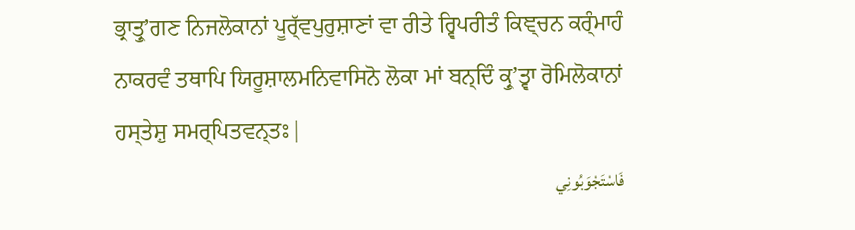ਭ੍ਰਾਤ੍ਰੁʼਗਣ ਨਿਜਲੋਕਾਨਾਂ ਪੂਰ੍ੱਵਪੁਰੁਸ਼ਾਣਾਂ ਵਾ ਰੀਤੇ ਰ੍ਵਿਪਰੀਤੰ ਕਿਞ੍ਚਨ ਕਰ੍ੰਮਾਹੰ ਨਾਕਰਵੰ ਤਥਾਪਿ ਯਿਰੂਸ਼ਾਲਮਨਿਵਾਸਿਨੋ ਲੋਕਾ ਮਾਂ ਬਨ੍ਦਿੰ ਕ੍ਰੁʼਤ੍ਵਾ ਰੋਮਿਲੋਕਾਨਾਂ ਹਸ੍ਤੇਸ਼ੁ ਸਮਰ੍ਪਿਤਵਨ੍ਤਃ|
فَاسْتَجْوَبُونِي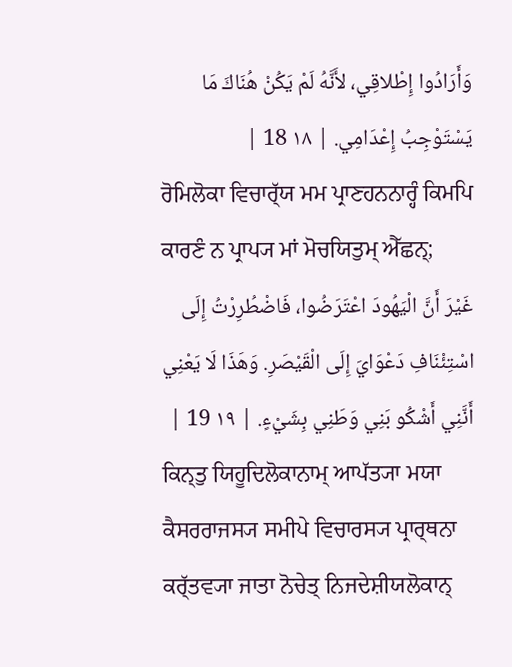وَأَرَادُوا إِطْلاقِي، لأَنَّهُ لَمْ يَكُنْ هُنَاكَ مَا يَسْتَوْجِبُ إِعْدَامِي. | ١٨ 18 |
ਰੋਮਿਲੋਕਾ ਵਿਚਾਰ੍ੱਯ ਮਮ ਪ੍ਰਾਣਹਨਨਾਰ੍ਹੰ ਕਿਮਪਿ ਕਾਰਣੰ ਨ ਪ੍ਰਾਪ੍ਯ ਮਾਂ ਮੋਚਯਿਤੁਮ੍ ਐੱਛਨ੍;
غَيْرَ أَنَّ الْيَهُودَ اعْتَرَضُوا، فَاضْطُرِرْتُ إِلَى اسْتِئْنَافِ دَعْوَايَ إِلَى الْقَيْصَرِ. وَهَذَا لَا يَعْنِي أَنَّنِي أَشْكُو بَنِي وَطَنِي بِشَيْءٍ. | ١٩ 19 |
ਕਿਨ੍ਤੁ ਯਿਹੂਦਿਲੋਕਾਨਾਮ੍ ਆਪੱਤ੍ਯਾ ਮਯਾ ਕੈਸਰਰਾਜਸ੍ਯ ਸਮੀਪੇ ਵਿਚਾਰਸ੍ਯ ਪ੍ਰਾਰ੍ਥਨਾ ਕਰ੍ੱਤਵ੍ਯਾ ਜਾਤਾ ਨੋਚੇਤ੍ ਨਿਜਦੇਸ਼ੀਯਲੋਕਾਨ੍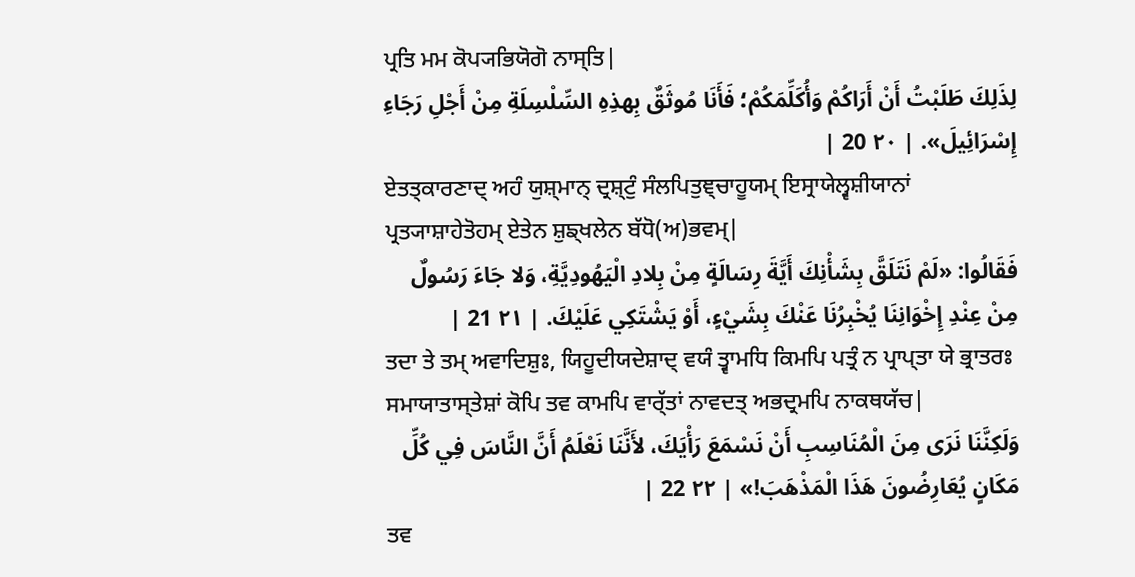ਪ੍ਰਤਿ ਮਮ ਕੋਪ੍ਯਭਿਯੋਗੋ ਨਾਸ੍ਤਿ|
لِذَلِكَ طَلَبْتُ أَنْ أَرَاكُمْ وَأُكَلِّمَكُمْ؛ فَأَنَا مُوثَقٌ بِهذِهِ السِّلْسِلَةِ مِنْ أَجْلِ رَجَاءِ إِسْرَائِيلَ». | ٢٠ 20 |
ਏਤਤ੍ਕਾਰਣਾਦ੍ ਅਹੰ ਯੁਸ਼੍ਮਾਨ੍ ਦ੍ਰਸ਼੍ਟੁੰ ਸੰਲਪਿਤੁਞ੍ਚਾਹੂਯਮ੍ ਇਸ੍ਰਾਯੇਲ੍ਵਸ਼ੀਯਾਨਾਂ ਪ੍ਰਤ੍ਯਾਸ਼ਾਹੇਤੋਹਮ੍ ਏਤੇਨ ਸ਼ੁਙ੍ਖਲੇਨ ਬੱਧੋ(ਅ)ਭਵਮ੍|
فَقَالُوا: «لَمْ نَتَلَقَّ بِشَأْنِكَ أَيَّةَ رِسَالَةٍ مِنْ بِلادِ الْيَهُودِيَّةِ، وَلا جَاءَ رَسُولٌ مِنْ عِنْدِ إِخْوَانِنَا يُخْبِرُنَا عَنْكَ بِشَيْءٍ، أَوْ يَشْتَكِي عَلَيْكَ. | ٢١ 21 |
ਤਦਾ ਤੇ ਤਮ੍ ਅਵਾਦਿਸ਼ੁਃ, ਯਿਹੂਦੀਯਦੇਸ਼ਾਦ੍ ਵਯੰ ਤ੍ਵਾਮਧਿ ਕਿਮਪਿ ਪਤ੍ਰੰ ਨ ਪ੍ਰਾਪ੍ਤਾ ਯੇ ਭ੍ਰਾਤਰਃ ਸਮਾਯਾਤਾਸ੍ਤੇਸ਼ਾਂ ਕੋਪਿ ਤਵ ਕਾਮਪਿ ਵਾਰ੍ੱਤਾਂ ਨਾਵਦਤ੍ ਅਭਦ੍ਰਮਪਿ ਨਾਕਥਯੱਚ|
وَلَكِنَّنَا نَرَى مِنَ الْمُنَاسِبِ أَنْ نَسْمَعَ رَأْيَكَ، لأَنَّنَا نَعْلَمُ أَنَّ النَّاسَ فِي كُلِّ مَكَانٍ يُعَارِضُونَ هَذَا الْمَذْهَبَ!» | ٢٢ 22 |
ਤਵ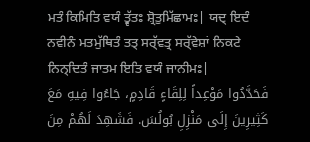ਮਤੰ ਕਿਮਿਤਿ ਵਯੰ ਤ੍ਵੱਤਃ ਸ਼੍ਰੋਤੁਮਿੱਛਾਮਃ| ਯਦ੍ ਇਦੰ ਨਵੀਨੰ ਮਤਮੁੱਥਿਤੰ ਤਤ੍ ਸਰ੍ੱਵਤ੍ਰ ਸਰ੍ੱਵੇਸ਼ਾਂ ਨਿਕਟੇ ਨਿਨ੍ਦਿਤੰ ਜਾਤਮ ਇਤਿ ਵਯੰ ਜਾਨੀਮਃ|
فَحَدَّدُوا مَوْعِداً لِلِقَاءٍ قَادِمٍ، جَاءُوا فِيهِ مَعَ كَثِيرِينَ إِلَى مَنْزِلِ بُولُسَ. فَشَهِدَ لَهُمْ مِنَ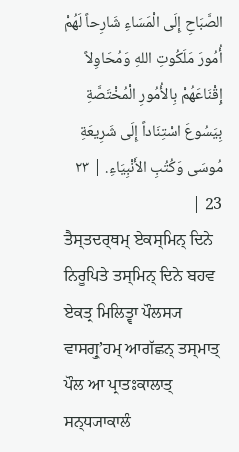الصَّبَاحِ إِلَى الْمَسَاءِ شَارِحاً لَهُمْ أُمُورَ مَلَكُوتِ اللهِ وَمُحَاوِلاً إِقْنَاعَهُمْ بِالأُمُورِ الْمُخْتَصَّةِ بِيَسُوعَ اسْتِنَاداً إِلَى شَرِيعَةِ مُوسَى وَكُتُبِ الأَنْبِيَاءِ. | ٢٣ 23 |
ਤੈਸ੍ਤਦਰ੍ਥਮ੍ ਏਕਸ੍ਮਿਨ੍ ਦਿਨੇ ਨਿਰੂਪਿਤੇ ਤਸ੍ਮਿਨ੍ ਦਿਨੇ ਬਹਵ ਏਕਤ੍ਰ ਮਿਲਿਤ੍ਵਾ ਪੌਲਸ੍ਯ ਵਾਸਗ੍ਰੁʼਹਮ੍ ਆਗੱਛਨ੍ ਤਸ੍ਮਾਤ੍ ਪੌਲ ਆ ਪ੍ਰਾਤਃਕਾਲਾਤ੍ ਸਨ੍ਧ੍ਯਾਕਾਲੰ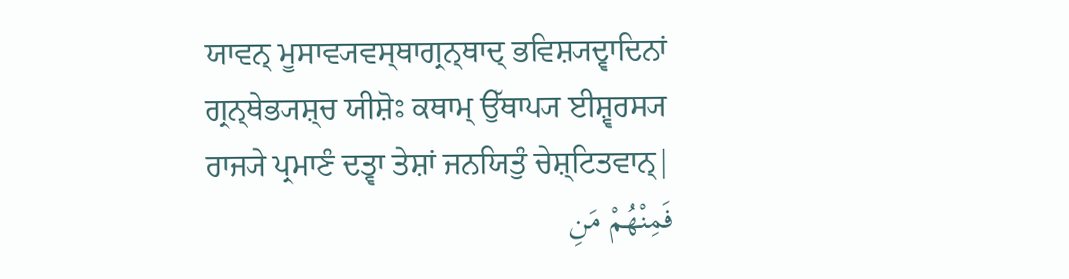ਯਾਵਨ੍ ਮੂਸਾਵ੍ਯਵਸ੍ਥਾਗ੍ਰਨ੍ਥਾਦ੍ ਭਵਿਸ਼੍ਯਦ੍ਵਾਦਿਨਾਂ ਗ੍ਰਨ੍ਥੇਭ੍ਯਸ਼੍ਚ ਯੀਸ਼ੋਃ ਕਥਾਮ੍ ਉੱਥਾਪ੍ਯ ਈਸ਼੍ਵਰਸ੍ਯ ਰਾਜ੍ਯੇ ਪ੍ਰਮਾਣੰ ਦਤ੍ਵਾ ਤੇਸ਼ਾਂ ਜਨਯਿਤੁੰ ਚੇਸ਼੍ਟਿਤਵਾਨ੍|
فَمِنْهُمْ مَنِ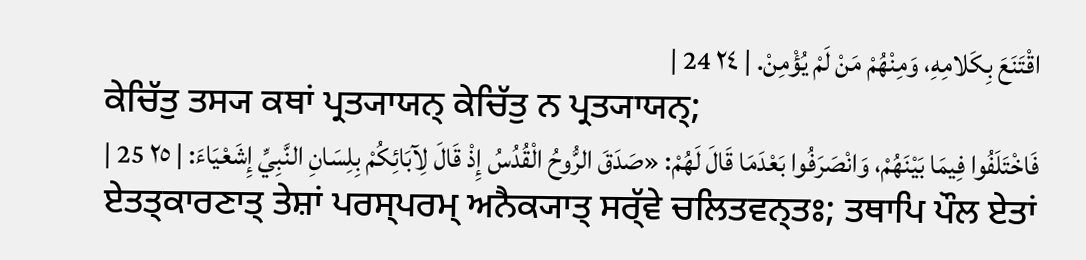اقْتَنَعَ بِكَلامِهِ، وَمِنْهُمْ مَنْ لَمْ يُؤْمِنْ. | ٢٤ 24 |
ਕੇਚਿੱਤੁ ਤਸ੍ਯ ਕਥਾਂ ਪ੍ਰਤ੍ਯਾਯਨ੍ ਕੇਚਿੱਤੁ ਨ ਪ੍ਰਤ੍ਯਾਯਨ੍;
فَاخْتَلَفُوا فِيمَا بَيْنَهُمْ، وَانْصَرَفُوا بَعْدَمَا قَالَ لَهُمْ: «صَدَقَ الرُّوحُ الْقُدُسُ إِذْ قَالَ لِآبَائِكُمْ بِلِسَانِ النَّبِيِّ إِشَعْيَاءَ: | ٢٥ 25 |
ਏਤਤ੍ਕਾਰਣਾਤ੍ ਤੇਸ਼ਾਂ ਪਰਸ੍ਪਰਮ੍ ਅਨੈਕ੍ਯਾਤ੍ ਸਰ੍ੱਵੇ ਚਲਿਤਵਨ੍ਤਃ; ਤਥਾਪਿ ਪੌਲ ਏਤਾਂ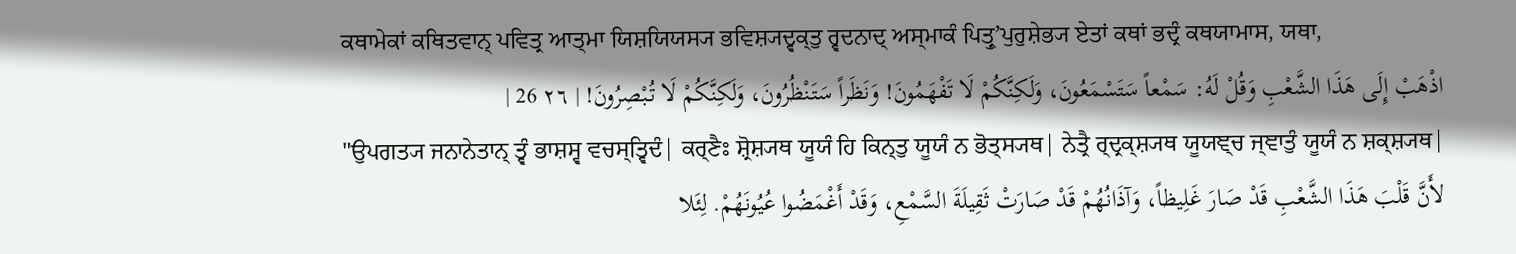ਕਥਾਮੇਕਾਂ ਕਥਿਤਵਾਨ੍ ਪਵਿਤ੍ਰ ਆਤ੍ਮਾ ਯਿਸ਼ਯਿਯਸ੍ਯ ਭਵਿਸ਼੍ਯਦ੍ਵਕ੍ਤੁ ਰ੍ਵਦਨਾਦ੍ ਅਸ੍ਮਾਕੰ ਪਿਤ੍ਰੁʼਪੁਰੁਸ਼ੇਭ੍ਯ ਏਤਾਂ ਕਥਾਂ ਭਦ੍ਰੰ ਕਥਯਾਮਾਸ, ਯਥਾ,
اذْهَبْ إِلَى هَذَا الشَّعْبِ وَقُلْ لَهُ: سَمْعاً سَتَسْمَعُونَ، وَلَكِنَّكُمْ لَا تَفْهَمُونَ! وَنَظَراً سَتَنْظُرُونَ، وَلَكِنَّكُمْ لَا تُبْصِرُونَ! | ٢٦ 26 |
"ਉਪਗਤ੍ਯ ਜਨਾਨੇਤਾਨ੍ ਤ੍ਵੰ ਭਾਸ਼ਸ੍ਵ ਵਚਸ੍ਤ੍ਵਿਦੰ| ਕਰ੍ਣੈਃ ਸ਼੍ਰੋਸ਼੍ਯਥ ਯੂਯੰ ਹਿ ਕਿਨ੍ਤੁ ਯੂਯੰ ਨ ਭੋਤ੍ਸ੍ਯਥ| ਨੇਤ੍ਰੈ ਰ੍ਦ੍ਰਕ੍ਸ਼੍ਯਥ ਯੂਯਞ੍ਚ ਜ੍ਞਾਤੁੰ ਯੂਯੰ ਨ ਸ਼ਕ੍ਸ਼੍ਯਥ|
لأَنَّ قَلْبَ هَذَا الشَّعْبِ قَدْ صَارَ غَلِيظاً، وَآذَانُهُمْ قَدْ صَارَتْ ثَقِيلَةَ السَّمْعِ، وَقَدْ أَغْمَضُوا عُيُونَهُمْ. لِئَلا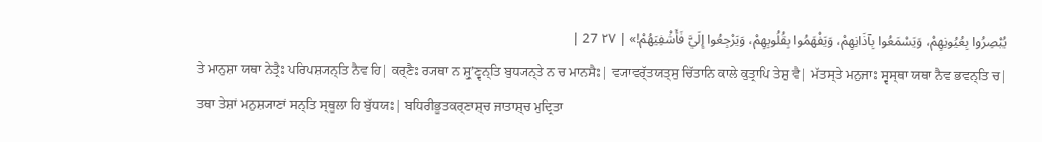يُبْصِرُوا بِعُيُونِهِمْ، وَيَسْمَعُوا بِآذَانِهِمْ، وَيَفْهَمُوا بِقُلُوبِهِمْ، وَيَرْجِعُوا إِلَيَّ فَأَشْفِيَهُمْ!» | ٢٧ 27 |
ਤੇ ਮਾਨੁਸ਼ਾ ਯਥਾ ਨੇਤ੍ਰੈਃ ਪਰਿਪਸ਼੍ਯਨ੍ਤਿ ਨੈਵ ਹਿ| ਕਰ੍ਣੈਃ ਰ੍ਯਥਾ ਨ ਸ਼੍ਰੁʼਣ੍ਵਨ੍ਤਿ ਬੁਧ੍ਯਨ੍ਤੇ ਨ ਚ ਮਾਨਸੈਃ| ਵ੍ਯਾਵਰ੍ੱਤਯਤ੍ਸੁ ਚਿੱਤਾਨਿ ਕਾਲੇ ਕੁਤ੍ਰਾਪਿ ਤੇਸ਼ੁ ਵੈ| ਮੱਤਸ੍ਤੇ ਮਨੁਜਾਃ ਸ੍ਵਸ੍ਥਾ ਯਥਾ ਨੈਵ ਭਵਨ੍ਤਿ ਚ| ਤਥਾ ਤੇਸ਼ਾਂ ਮਨੁਸ਼੍ਯਾਣਾਂ ਸਨ੍ਤਿ ਸ੍ਥੂਲਾ ਹਿ ਬੁੱਧਯਃ| ਬਧਿਰੀਭੂਤਕਰ੍ਣਾਸ਼੍ਚ ਜਾਤਾਸ਼੍ਚ ਮੁਦ੍ਰਿਤਾ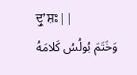ਦ੍ਰੁʼਸ਼ਃ||
وَخَتَمَ بُولُسُ كَلامَهُ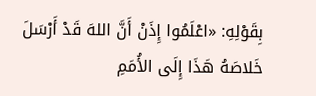بِقَوْلِهِ: «اعْلَمُوا إِذَنْ أَنَّ اللهَ قَدْ أَرْسَلَ خَلاصَهُ هَذَا إِلَى الأُمَمِ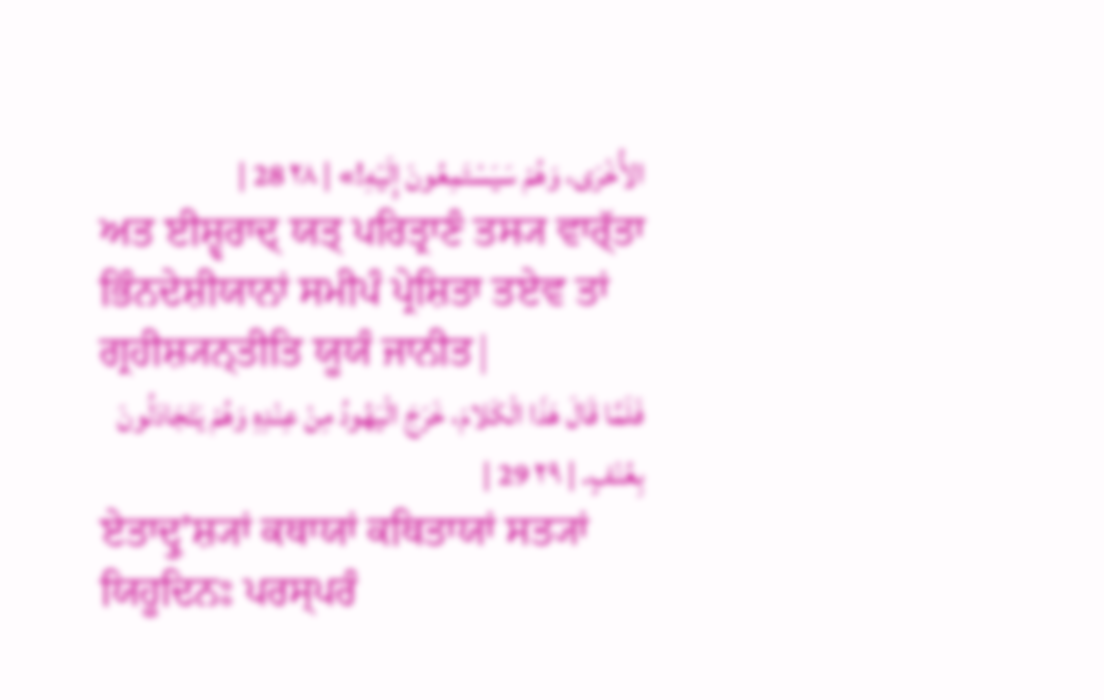الأُخْرَى، وَهُمْ سَيَسْتَمِعُونَ إِلَيْهِ!» | ٢٨ 28 |
ਅਤ ਈਸ਼੍ਵਰਾਦ੍ ਯਤ੍ ਪਰਿਤ੍ਰਾਣੰ ਤਸ੍ਯ ਵਾਰ੍ੱਤਾ ਭਿੰਨਦੇਸ਼ੀਯਾਨਾਂ ਸਮੀਪੰ ਪ੍ਰੇਸ਼ਿਤਾ ਤਏਵ ਤਾਂ ਗ੍ਰਹੀਸ਼੍ਯਨ੍ਤੀਤਿ ਯੂਯੰ ਜਾਨੀਤ|
فَلَمَّا قَالَ هَذَا الْكَلامَ، خَرَجَ الْيَهُودُ مِنْ عِنْدِهِ وَهُمْ يَتَجَادَلُونَ بِعُنْفٍ. | ٢٩ 29 |
ਏਤਾਦ੍ਰੁʼਸ਼੍ਯਾਂ ਕਥਾਯਾਂ ਕਥਿਤਾਯਾਂ ਸਤ੍ਯਾਂ ਯਿਹੂਦਿਨਃ ਪਰਸ੍ਪਰੰ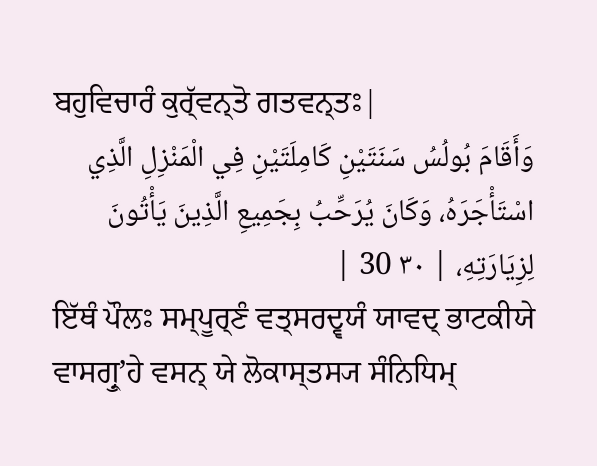ਬਹੁਵਿਚਾਰੰ ਕੁਰ੍ੱਵਨ੍ਤੋ ਗਤਵਨ੍ਤਃ|
وَأَقَامَ بُولُسُ سَنَتَيْنِ كَامِلَتَيْنِ فِي الْمَنْزِلِ الَّذِي اسْتَأْجَرَهُ، وَكَانَ يُرَحِّبُ بِجَمِيعِ الَّذِينَ يَأْتُونَ لِزِيَارَتِهِ، | ٣٠ 30 |
ਇੱਥੰ ਪੌਲਃ ਸਮ੍ਪੂਰ੍ਣੰ ਵਤ੍ਸਰਦ੍ਵਯੰ ਯਾਵਦ੍ ਭਾਟਕੀਯੇ ਵਾਸਗ੍ਰੁʼਹੇ ਵਸਨ੍ ਯੇ ਲੋਕਾਸ੍ਤਸ੍ਯ ਸੰਨਿਧਿਮ੍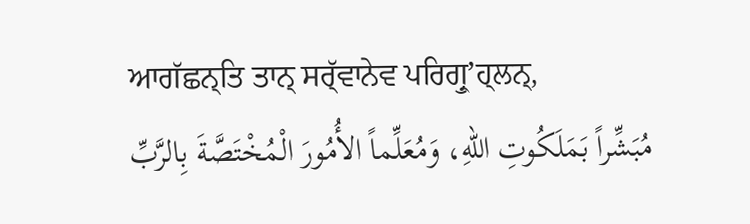ਆਗੱਛਨ੍ਤਿ ਤਾਨ੍ ਸਰ੍ੱਵਾਨੇਵ ਪਰਿਗ੍ਰੁʼਹ੍ਲਨ੍,
مُبَشِّراً بَمَلَكُوتِ اللهِ، وَمُعَلِّماً الأُمُورَ الْمُخْتَصَّةَ بِالرَّبِّ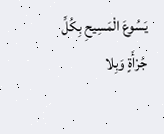يَسُوعَ الْمَسِيحِ بِكُلِّ جُرْأَةٍ وَبِلا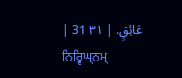عَائِقٍ. | ٣١ 31 |
ਨਿਰ੍ਵਿਘ੍ਨਮ੍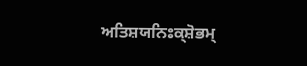ਅਤਿਸ਼ਯਨਿਃਕ੍ਸ਼ੋਭਮ੍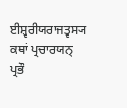ਈਸ਼੍ਵਰੀਯਰਾਜਤ੍ਵਸ੍ਯ ਕਥਾਂ ਪ੍ਰਚਾਰਯਨ੍ ਪ੍ਰਭੌ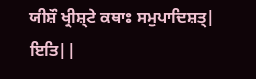ਯੀਸ਼ੌ ਖ੍ਰੀਸ਼੍ਟੇ ਕਥਾਃ ਸਮੁਪਾਦਿਸ਼ਤ੍| ਇਤਿ||